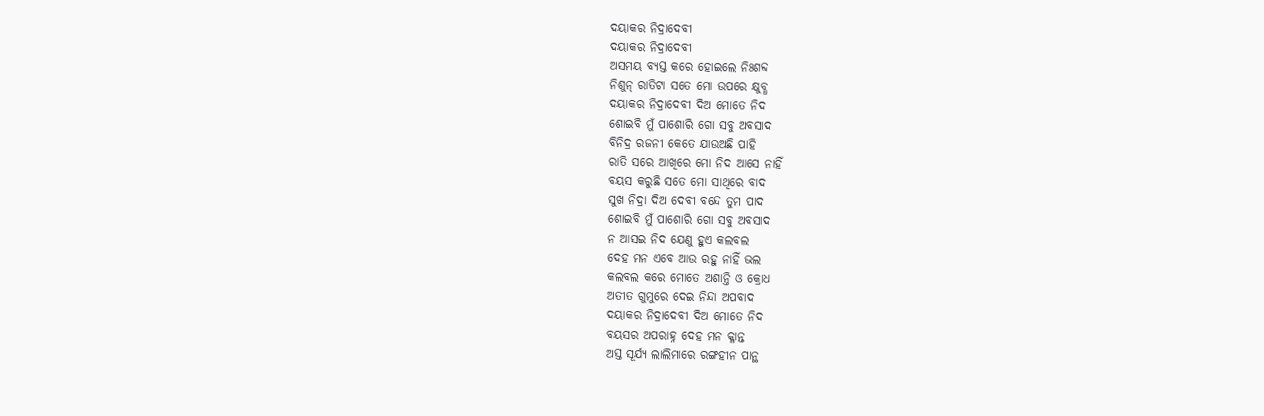ଦୟାକର ନିଦ୍ରାଦେବୀ
ଦୟାକର ନିଦ୍ରାଦେବୀ
ଅସମୟ ବ୍ୟସ୍ତ କରେ ହୋଇଲେ ନିଃଶବ୍ଦ
ନିଶୁନ୍ ରାତିଟା ସତେ ମୋ ଉପରେ କ୍ଷୁବ୍ଧ
ଦୟାକର ନିଦ୍ରାଦେବୀ ଦିଅ ମୋତେ ନିଦ
ଶୋଇବି ମୁଁ ପାଶୋରି ଗୋ ସବୁ ଅବସାଦ
ବିନିଦ୍ର ରଜନୀ କେତେ ଯାଉଅଛି ପାହି
ରାତି ସରେ ଆଖିରେ ମୋ ନିଦ ଆସେ ନାହିଁ
ବୟସ କରୁଛି ସତେ ମୋ ସାଥିରେ ବାଦ
ସୁଖ ନିଦ୍ରା ଦିଅ ଦେବୀ ବନ୍ଦେ ତୁମ ପାଦ
ଶୋଇବି ମୁଁ ପାଶୋରି ଗୋ ସବୁ ଅବସାଦ
ନ ଆସଇ ନିଦ ଯେଣୁ ହୁଏ କଲବଲ
ଦେହ ମନ ଏବେ ଆଉ ରହୁ ନାହିଁ ଭଲ
କଲବଲ କରେ ମୋତେ ଅଶାନ୍ତି ଓ କ୍ରୋଧ
ଅତୀତ ଗୁମୁରେ ଦେଇ ନିନ୍ଦା ଅପବାଦ
ଦୟାକର ନିଦ୍ରାଦେବୀ ଦିଅ ମୋତେ ନିଦ
ବୟସର ଅପରାହ୍ନ ଦେହ ମନ କ୍ଳାନ୍ତ
ଅସ୍ତ ସୂର୍ଯ୍ୟ ଲାଲିମାରେ ରଙ୍ଗହୀନ ପାନ୍ଥ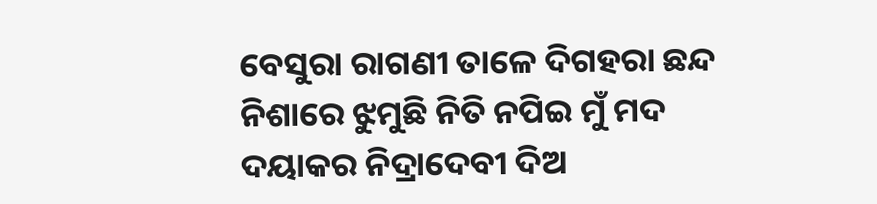ବେସୁରା ରାଗଣୀ ତାଳେ ଦିଗହରା ଛନ୍ଦ
ନିଶାରେ ଝୁମୁଛି ନିତି ନପିଇ ମୁଁ ମଦ
ଦୟାକର ନିଦ୍ରାଦେବୀ ଦିଅ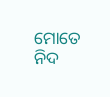ମୋତେ ନିଦ